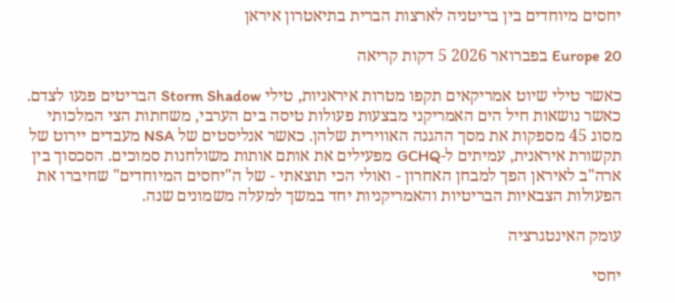יחסים מיוחדים בין בריטניה לארצות הברית בתיאטרון איראן

Europe 20 בפברואר 2026 5 דקות קריאה

כאשר טילי שיוט אמריקאים תקפו מטרות איראניות, טילי Storm Shadow הבריטים פגעו לצדם. כאשר נושאות חיל הים האמריקני מבצעות פעולות טיסה בים הערבי, משחתות הצי המלכותי מסוג 45 מספקות את מסך ההגנה האווירית שלהן. כאשר אנליסטים של NSA מעבדים יירוט של תקשורת איראנית, עמיתים ל-GCHQ מפעילים את אותם אותות משולחנות סמוכים. הסכסוך בין ארה"ב לאיראן הפך למבחן האחרון - ואולי הכי תוצאתי - של ה"יחסים המיוחדים" שחיברו את הפעולות הצבאיות הבריטיות והאמריקניות יחד במשך למעלה משמונים שנה.

עומק האינטגרציה

יחסי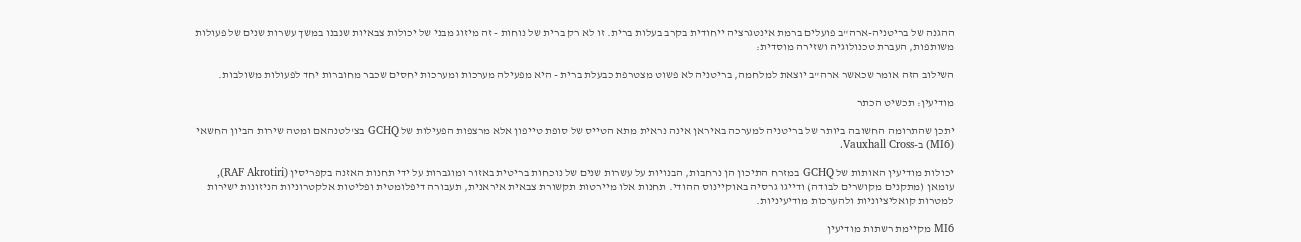ההגנה של בריטניה-ארה"ב פועלים ברמת אינטגרציה ייחודית בקרב בעלות ברית. זו לא רק ברית של נוחות - זה מיזוג מבני של יכולות צבאיות שנבנו במשך עשרות שנים של פעולות משותפות, העברת טכנולוגיה ושזירה מוסדית:

השילוב הזה אומר שכאשר ארה"ב יוצאת למלחמה, בריטניה לא פשוט מצטרפת כבעלת ברית - היא מפעילה מערכות ומערכות יחסים שכבר מחוברות יחד לפעולות משולבות.

מודיעין: תכשיט הכתר

יתכן שהתרומה החשובה ביותר של בריטניה למערכה באיראן אינה נראית מתא הטייס של סופת טייפון אלא מרצפות הפעילות של GCHQ בצ'לטנהאם ומטה שירות הביון החשאי (MI6) ב-Vauxhall Cross.

יכולות מודיעין האותות של GCHQ במזרח התיכון הן נרחבות, הבנויות על עשרות שנים של נוכחות בריטית באזור ומוגברות על ידי תחנות האזנה בקפריסין (RAF Akrotiri), עומאן (מתקנים מקושרים לבודה) ודייגו גרסיה באוקיינוס ההודי. תחנות אלו מיירטות תקשורת צבאית איראנית, תעבורה דיפלומטית ופליטות אלקטרוניות הניזונות ישירות למטרות קואליציוניות ולהערכות מודיעיניות.

MI6 מקיימת רשתות מודיעין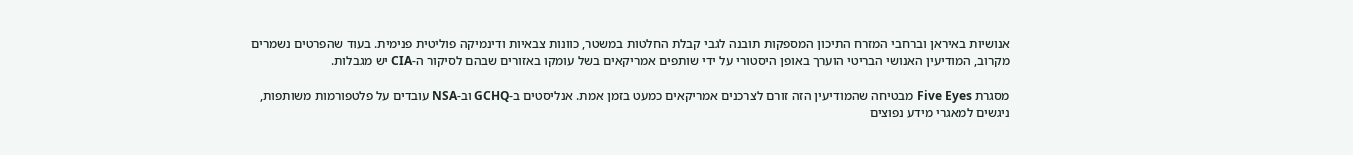אנושיות באיראן וברחבי המזרח התיכון המספקות תובנה לגבי קבלת החלטות במשטר, כוונות צבאיות ודינמיקה פוליטית פנימית. בעוד שהפרטים נשמרים מקרוב, המודיעין האנושי הבריטי הוערך באופן היסטורי על ידי שותפים אמריקאים בשל עומקו באזורים שבהם לסיקור ה-CIA יש מגבלות.

מסגרת Five Eyes מבטיחה שהמודיעין הזה זורם לצרכנים אמריקאים כמעט בזמן אמת. אנליסטים ב-GCHQ וב-NSA עובדים על פלטפורמות משותפות, ניגשים למאגרי מידע נפוצים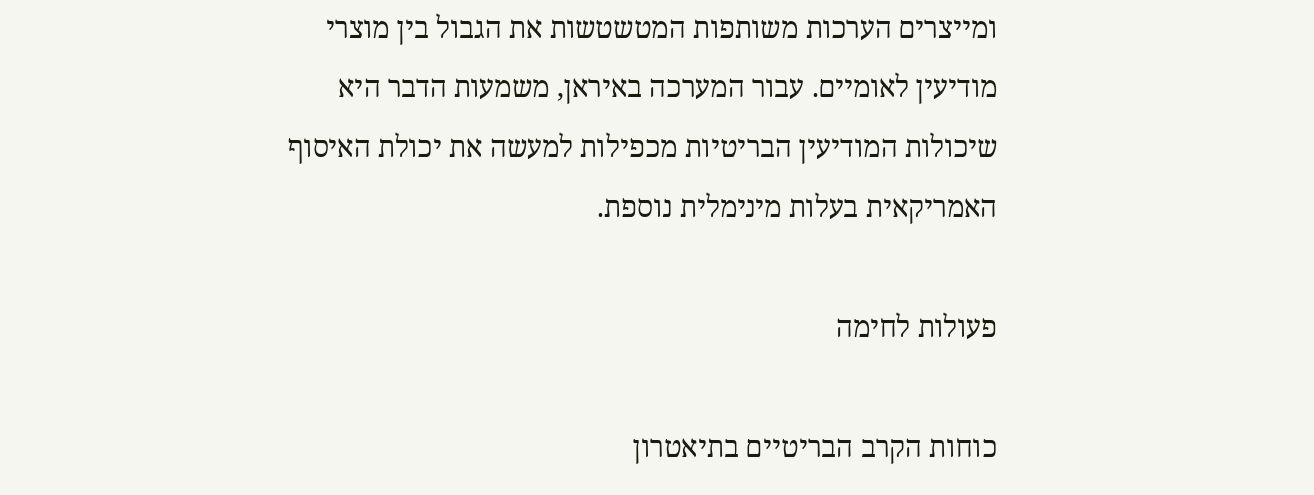ומייצרים הערכות משותפות המטשטשות את הגבול בין מוצרי מודיעין לאומיים. עבור המערכה באיראן, משמעות הדבר היא שיכולות המודיעין הבריטיות מכפילות למעשה את יכולת האיסוף האמריקאית בעלות מינימלית נוספת.

פעולות לחימה

כוחות הקרב הבריטיים בתיאטרון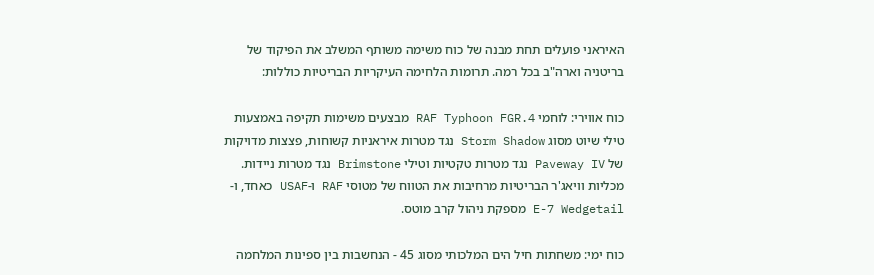האיראני פועלים תחת מבנה של כוח משימה משותף המשלב את הפיקוד של בריטניה וארה"ב בכל רמה. תרומות הלחימה העיקריות הבריטיות כוללות:

כוח אווירי: לוחמי RAF Typhoon FGR.4 מבצעים משימות תקיפה באמצעות טילי שיוט מסוג Storm Shadow נגד מטרות איראניות קשוחות, פצצות מדויקות של Paveway IV נגד מטרות טקטיות וטילי Brimstone נגד מטרות ניידות. מכליות וויאג'ר הבריטיות מרחיבות את הטווח של מטוסי RAF ו-USAF כאחד, ו-E-7 Wedgetail מספקת ניהול קרב מוטס.

כוח ימי: משחתות חיל הים המלכותי מסוג 45 - הנחשבות בין ספינות המלחמה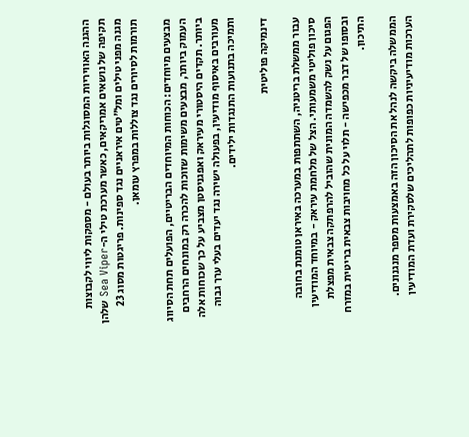ההגנה האוויריות המסוגלות ביותר בעולם - מספקות ליווי לקבוצות תקיפה של נושאים אמריקאים, כאשר מערכת טילי ה-Sea Viper שלהן מגנה מפני טילים ומל"טים איראניים נגד ספינות. פריגטות מסוג 23 תורמות לסיורים נגד צוללות במפרץ עומאן.

מבצעים מיוחדים: הכוחות המיוחדים הבריטיים, הפועלים תחת הסיווג העמוק ביותר, מבצעים משימות שזוכות להכרה רק במונחים הרחבים ביותר. תקדים היסטורי מעיראק ואפגניסטן מצביע על כך שכוחות אלה מעורבים באיסוף מודיעין, בפעולה ישירה נגד יעדים בעלי ערך גבוה ותמיכה בתנועות התנגדות ילידים.

דינמיקה פוליטית

עבור ממשלת בריטניה, השתתפות במערכה באיראן טומנת בחובה סיכון פוליטי משמעותי. הצל של מלחמת עיראק - במיוחד המודיעין הפגום על נשק להשמדה המונית שהוביל להרפתקה צבאית מפצלת ובסופו של דבר מכפישה - תלוי על כל מחויבות צבאית בריטית במזרח התיכון.

הממשלה ביקשה לנהל את הסיכון הזה באמצעות מספר מנגנונים. הערכות מודיעיניות כפופות לתהליכים שלסקירת ועדת המודיעין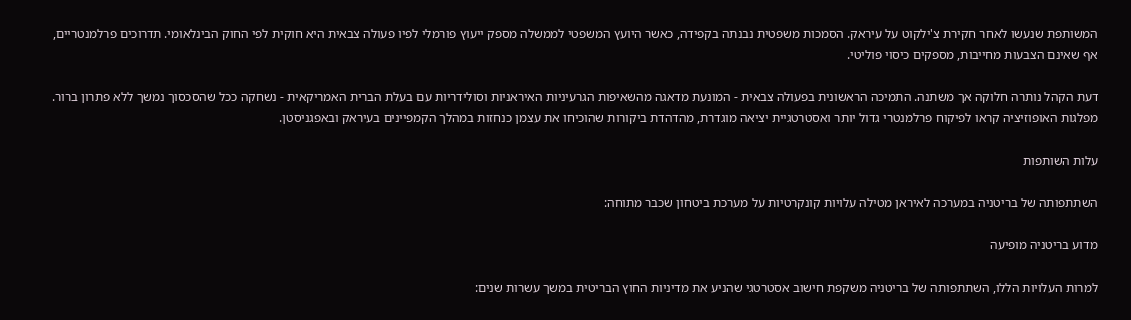המשותפת שנעשו לאחר חקירת צ'ילקוט על עיראק. הסמכות משפטית נבנתה בקפידה, כאשר היועץ המשפטי לממשלה מספק ייעוץ פורמלי לפיו פעולה צבאית היא חוקית לפי החוק הבינלאומי. תדרוכים פרלמנטריים, אף שאינם הצבעות מחייבות, מספקים כיסוי פוליטי.

דעת הקהל נותרה חלוקה אך משתנה. התמיכה הראשונית בפעולה צבאית - המונעת מדאגה מהשאיפות הגרעיניות האיראניות וסולידריות עם בעלת הברית האמריקאית - נשחקה ככל שהסכסוך נמשך ללא פתרון ברור. מפלגות האופוזיציה קראו לפיקוח פרלמנטרי גדול יותר ואסטרטגיית יציאה מוגדרת, מהדהדת ביקורות שהוכיחו את עצמן כנחזות במהלך הקמפיינים בעיראק ובאפגניסטן.

עלות השותפות

השתתפותה של בריטניה במערכה לאיראן מטילה עלויות קונקרטיות על מערכת ביטחון שכבר מתוחה:

מדוע בריטניה מופיעה

למרות העלויות הללו, השתתפותה של בריטניה משקפת חישוב אסטרטגי שהניע את מדיניות החוץ הבריטית במשך עשרות שנים: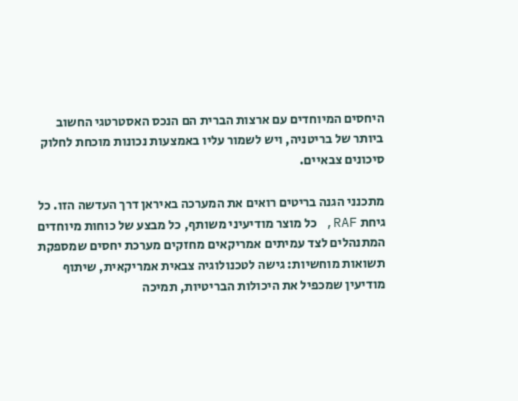היחסים המיוחדים עם ארצות הברית הם הנכס האסטרטגי החשוב ביותר של בריטניה, ויש לשמור עליו באמצעות נכונות מוכחת לחלוק סיכונים צבאיים.

מתכנני הגנה בריטים רואים את המערכה באיראן דרך העדשה הזו. כל גיחת RAF, כל מוצר מודיעיני משותף, כל מבצע של כוחות מיוחדים המתנהלים לצד עמיתים אמריקאים מחזקים מערכת יחסים שמספקת תשואות מוחשיות: גישה לטכנולוגיה צבאית אמריקאית, שיתוף מודיעין שמכפיל את היכולות הבריטיות, תמיכה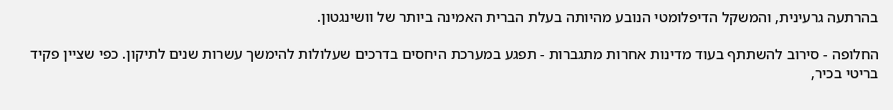בהרתעה גרעינית, והמשקל הדיפלומטי הנובע מהיותה בעלת הברית האמינה ביותר של וושינגטון.

החלופה - סירוב להשתתף בעוד מדינות אחרות מתגברות - תפגע במערכת היחסים בדרכים שעלולות להימשך עשרות שנים לתיקון. כפי שציין פקיד בריטי בכיר,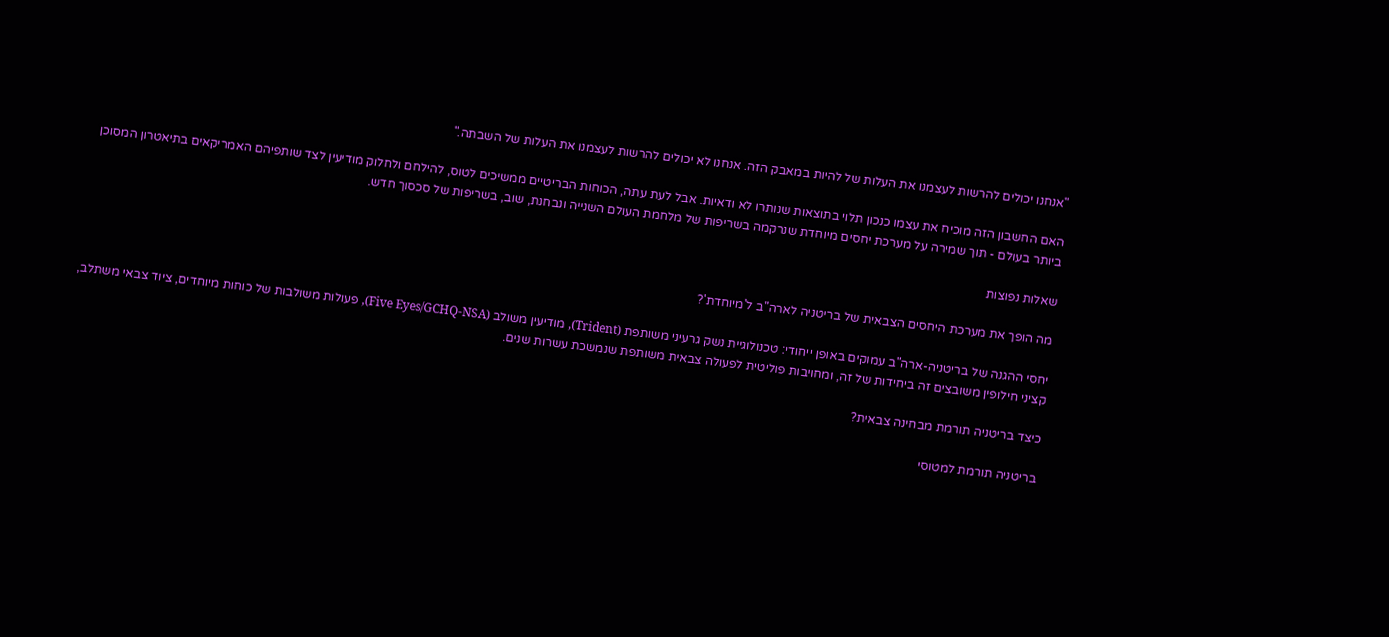"אנחנו יכולים להרשות לעצמנו את העלות של להיות במאבק הזה. אנחנו לא יכולים להרשות לעצמנו את העלות של השבתה."

האם החשבון הזה מוכיח את עצמו כנכון תלוי בתוצאות שנותרו לא ודאיות. אבל לעת עתה, הכוחות הבריטיים ממשיכים לטוס, להילחם ולחלוק מודיעין לצד שותפיהם האמריקאים בתיאטרון המסוכן ביותר בעולם - תוך שמירה על מערכת יחסים מיוחדת שנרקמה בשריפות של מלחמת העולם השנייה ונבחנת, שוב, בשריפות של סכסוך חדש.

שאלות נפוצות

מה הופך את מערכת היחסים הצבאית של בריטניה לארה"ב ל'מיוחדת'?

יחסי ההגנה של בריטניה-ארה"ב עמוקים באופן ייחודי: טכנולוגיית נשק גרעיני משותפת (Trident), מודיעין משולב (Five Eyes/GCHQ-NSA), פעולות משולבות של כוחות מיוחדים, ציוד צבאי משתלב, קציני חילופין משובצים זה ביחידות של זה, ומחויבות פוליטית לפעולה צבאית משותפת שנמשכת עשרות שנים.

כיצד בריטניה תורמת מבחינה צבאית?

בריטניה תורמת למטוסי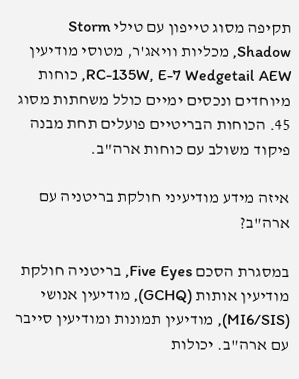תקיפה מסוג טייפון עם טילי Storm Shadow, מכליות וויאג'ר, מטוסי מודיעין RC-135W, E-7 Wedgetail AEW, כוחות מיוחדים ונכסים ימיים כולל משחתות מסוג 45. הכוחות הבריטיים פועלים תחת מבנה פיקוד משולב עם כוחות ארה"ב.

איזה מידע מודיעיני חולקת בריטניה עם ארה"ב?

במסגרת הסכם Five Eyes, בריטניה חולקת מודיעין אותות (GCHQ), מודיעין אנושי (MI6/SIS), מודיעין תמונות ומודיעין סייבר עם ארה"ב. יכולות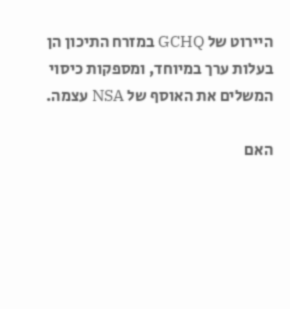היירוט של GCHQ במזרח התיכון הן בעלות ערך במיוחד, ומספקות כיסוי המשלים את האוסף של NSA עצמה.

האם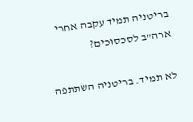בריטניה תמיד עקבה אחרי ארה"ב לסכסוכים?

לא תמיד. בריטניה השתתפה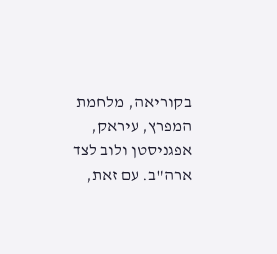בקוריאה, מלחמת המפרץ, עיראק, אפגניסטן ולוב לצד ארה"ב. עם זאת,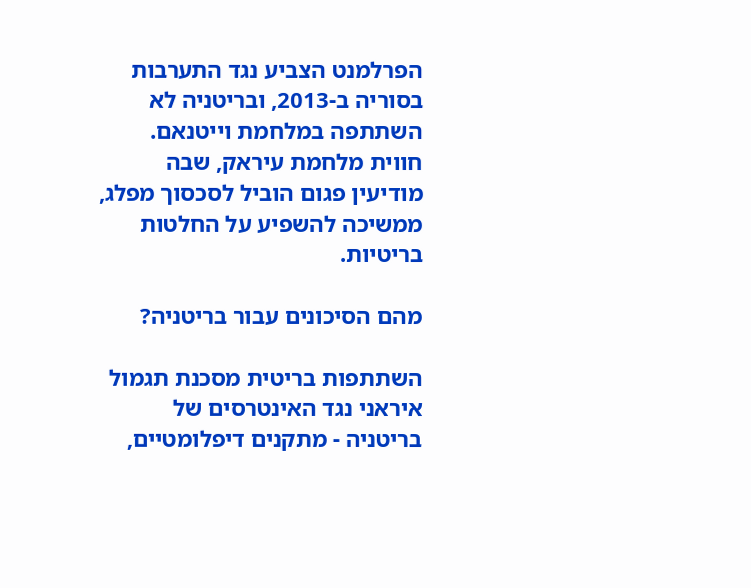הפרלמנט הצביע נגד התערבות בסוריה ב-2013, ובריטניה לא השתתפה במלחמת וייטנאם. חווית מלחמת עיראק, שבה מודיעין פגום הוביל לסכסוך מפלג, ממשיכה להשפיע על החלטות בריטיות.

מהם הסיכונים עבור בריטניה?

השתתפות בריטית מסכנת תגמול איראני נגד האינטרסים של בריטניה - מתקנים דיפלומטיים,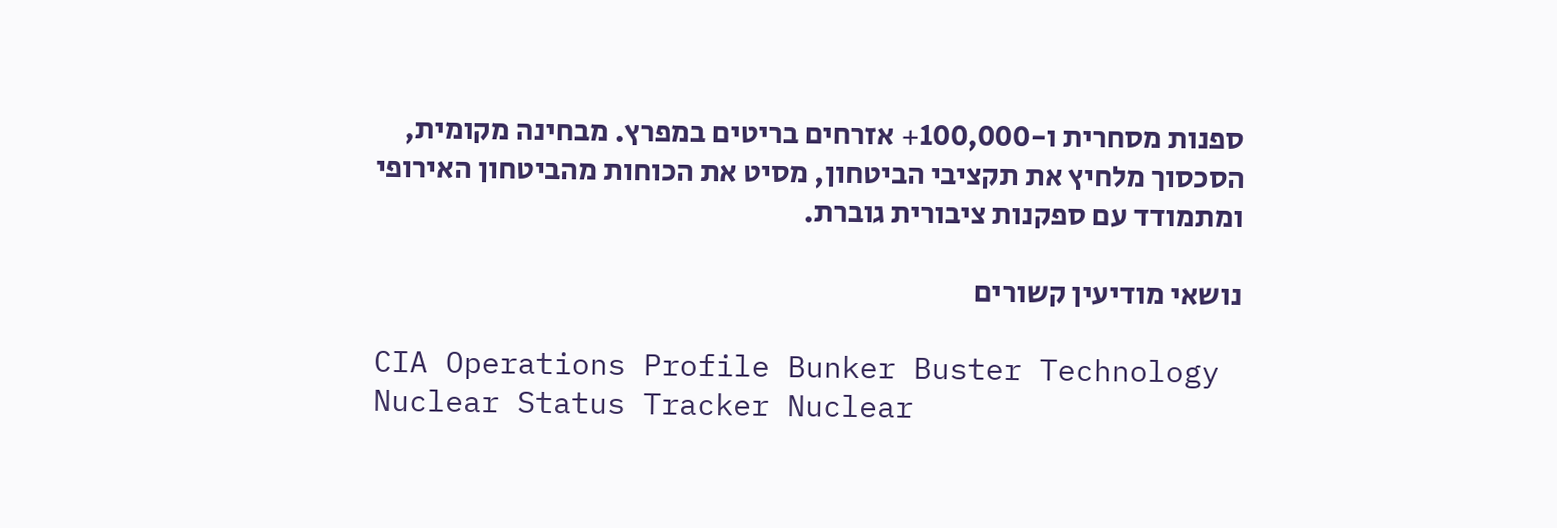ספנות מסחרית ו-100,000+ אזרחים בריטים במפרץ. מבחינה מקומית, הסכסוך מלחיץ את תקציבי הביטחון, מסיט את הכוחות מהביטחון האירופי ומתמודד עם ספקנות ציבורית גוברת.

נושאי מודיעין קשורים

CIA Operations Profile Bunker Buster Technology Nuclear Status Tracker Nuclear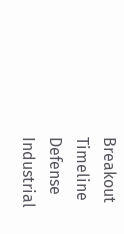Breakout Timeline Defense Industrial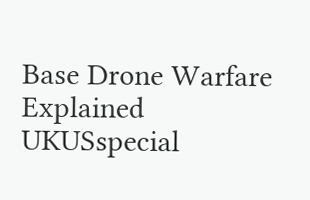Base Drone Warfare Explained
UKUSspecial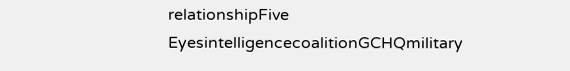relationshipFive EyesintelligencecoalitionGCHQmilitary